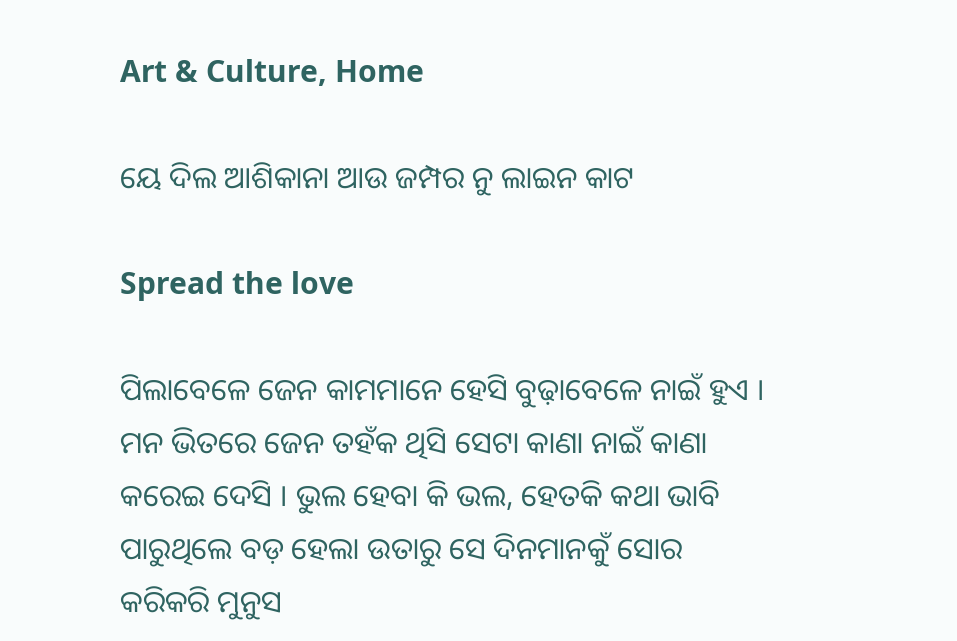Art & Culture, Home

ୟେ ଦିଲ ଆଶିକାନା ଆଉ ଜମ୍ପର ନୁ ଲାଇନ କାଟ

Spread the love

ପିଲାବେଳେ ଜେନ କାମମାନେ ହେସି ବୁଢ଼ାବେଳେ ନାଇଁ ହୁଏ । ମନ ଭିତରେ ଜେନ ତହଁକ ଥିସି ସେଟା କାଣା ନାଇଁ କାଣା କରେଇ ଦେସି । ଭୁଲ ହେବା କି ଭଲ, ହେତକି କଥା ଭାବି ପାରୁଥିଲେ ବଡ଼ ହେଲା ଉତାରୁ ସେ ଦିନମାନକୁଁ ସୋର କରିକରି ମୁନୁସ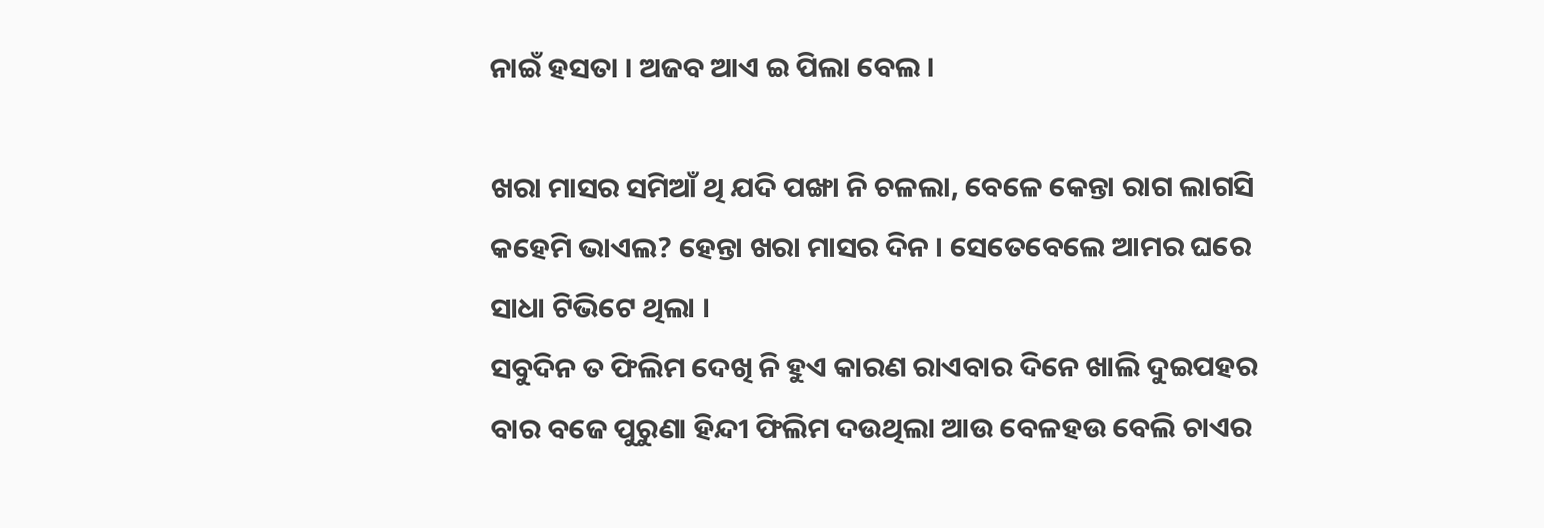ନାଇଁ ହସତା । ଅଜବ ଆଏ ଇ ପିଲା ବେଲ ।

ଖରା ମାସର ସମିଆଁ ଥି ଯଦି ପଙ୍ଖା ନି ଚଳଲା, ବେଳେ କେନ୍ତା ରାଗ ଲାଗସି କହେମି ଭାଏଲ? ହେନ୍ତା ଖରା ମାସର ଦିନ । ସେତେବେଲେ ଆମର ଘରେ ସାଧା ଟିଭିଟେ ଥିଲା ।
ସବୁଦିନ ତ ଫିଲିମ ଦେଖି ନି ହୁଏ କାରଣ ରାଏବାର ଦିନେ ଖାଲି ଦୁଇପହର ବାର ବଜେ ପୁରୁଣା ହିନ୍ଦୀ ଫିଲିମ ଦଉଥିଲା ଆଉ ବେଳହଉ ବେଲି ଚାଏର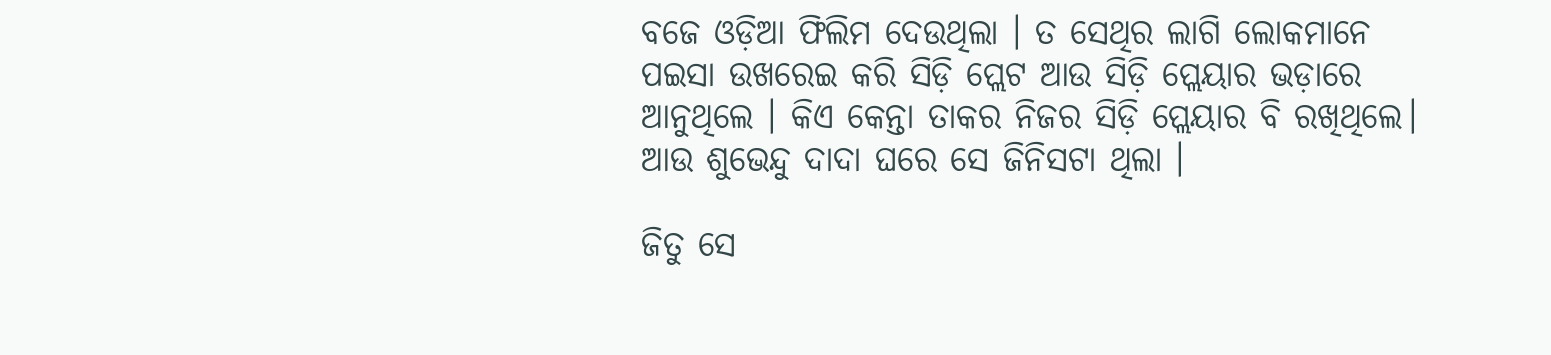ବଜେ ଓଡ଼ିଆ ଫିଲିମ ଦେଉଥିଲା । ତ ସେଥିର ଲାଗି ଲୋକମାନେ ପଇସା ଉଖରେଇ କରି ସିଡ଼ି ପ୍ଲେଟ ଆଉ ସିଡ଼ି ପ୍ଲେୟାର ଭଡ଼ାରେ ଆନୁଥିଲେ । କିଏ କେନ୍ତା ତାକର ନିଜର ସିଡ଼ି ପ୍ଲେୟାର ବି ରଖିଥିଲେ। ଆଉ ଶୁଭେନ୍ଦୁ ଦାଦା ଘରେ ସେ ଜିନିସଟା ଥିଲା ।

ଜିତୁ ସେ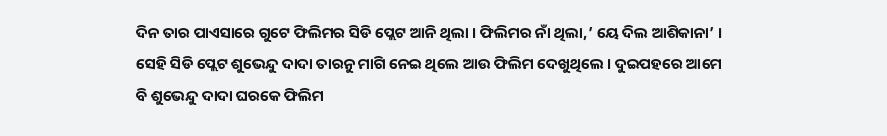ଦିନ ତାର ପାଏସାରେ ଗୁଟେ ଫିଲିମର ସିଡି ପ୍ଲେଟ ଆନି ଥିଲା । ଫିଲିମର ନାଁ ଥିଲା,’ ୟେ ଦିଲ ଆଶିକାନା’ । ସେହି ସିଡି ପ୍ଲେଟ ଶୁଭେନ୍ଦୁ ଦାଦା ତାରନୁ ମାଗି ନେଇ ଥିଲେ ଆଉ ଫିଲିମ ଦେଖୁଥିଲେ । ଦୁଇପହରେ ଆମେ ବି ଶୁଭେନ୍ଦୁ ଦାଦା ଘରକେ ଫିଲିମ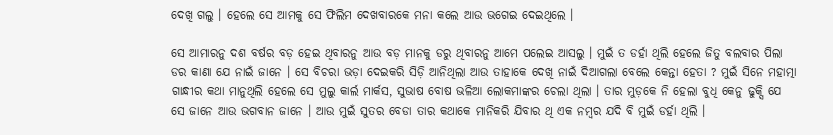ଦେଖି ଗଲୁ । ହେଲେ ସେ ଆମକୁ ସେ ଫିଲିମ ଦେଖବାରକେ ମନା କଲେ ଆଉ ଭଗେଇ ଦେଇଥିଲେ ।

ସେ ଆମାରନୁ ଦଶ ବର୍ଷର ବଡ଼ ହେଇ ଥିବାରନୁ ଆଉ ବଡ଼ ମାନକୁ ଡରୁ ଥିବାରନୁ ଆମେ ପଲେଇ ଆସଲୁ । ମୁଇଁ ତ ଡର୍ହା ଥିଲି ହେଲେ ଜିତୁ ବଲବାର ପିଲା ଡର କାଣା ଯେ ନାଇଁ ଜାନେ । ସେ ବିଚରା ଭଡ଼ା ଦେଇକରି ସିଡ଼ି ଆନିଥିଲା ଆଉ ତାହାକେ ଦେଖି ନାଇଁ ଦିଆଗଲା ବେଲେ କେନ୍ତା ହେତା ? ମୁଇଁ ସିନେ ମହାତ୍ମା ଗାନ୍ଧୀର କଥା ମାନୁଥିଲି ହେଲେ ସେ ମୁଲୁ କାର୍ଲ ମାର୍କସ, ସୁଭାଷ ବୋଷ ଭଳିଆ ଲୋକମାଙ୍କର ଚେଲା ଥିଲା । ତାର ମୁଡ଼କେ ନି ହେଲା ବୁଧି କେନୁ ଢୁକ୍ସି ଯେ ସେ ଜାନେ ଆଉ ଭଗବାନ ଜାନେ । ଆଉ ମୁଇଁ ସୁତର ବେଡା ତାର କଥାକେ ମାନିକରି ଯିବାର ଥି ଏକ ନମ୍ୱର ଯଦି ବି ମୁଇଁ ଡର୍ହା ଥିଲି ।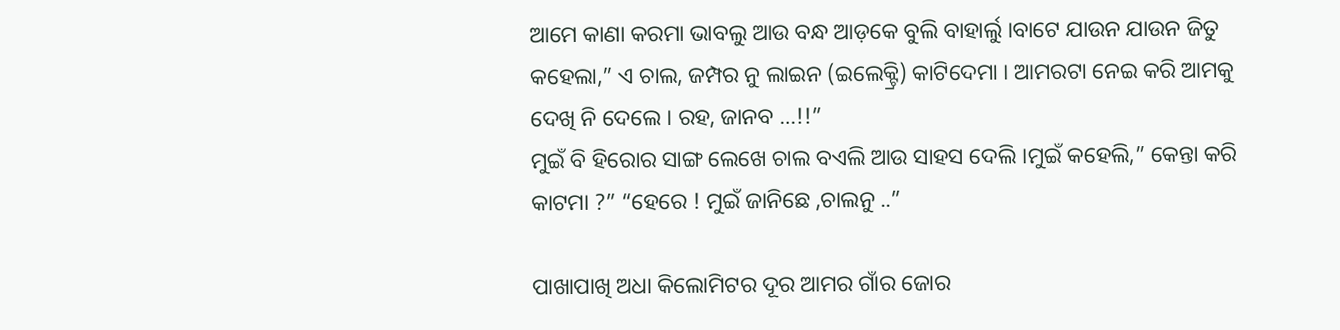ଆମେ କାଣା କରମା ଭାବଲୁ ଆଉ ବନ୍ଧ ଆଡ଼କେ ବୁଲି ବାହାର୍ଲୁ ।ବାଟେ ଯାଉନ ଯାଉନ ଜିତୁ କହେଲା,” ଏ ଚାଲ, ଜମ୍ପର ନୁ ଲାଇନ (ଇଲେକ୍ଟ୍ରି) କାଟିଦେମା । ଆମରଟା ନେଇ କରି ଆମକୁ ଦେଖି ନି ଦେଲେ । ରହ, ଜାନବ …!!”
ମୁଇଁ ବି ହିରୋର ସାଙ୍ଗ ଲେଖେ ଚାଲ ବଏଲି ଆଉ ସାହସ ଦେଲି ।ମୁଇଁ କହେଲି,” କେନ୍ତା କରି କାଟମା ?” “ହେରେ ! ମୁଇଁ ଜାନିଛେ ,ଚାଲନୁ ..”

ପାଖାପାଖି ଅଧା କିଲୋମିଟର ଦୂର ଆମର ଗାଁର ଜୋର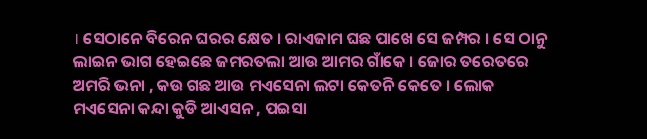। ସେଠାନେ ବିରେନ ଘରର କ୍ଷେତ । ରାଏଜାମ ଘଛ ପାଖେ ସେ ଜମ୍ପର । ସେ ଠାନୁ ଲାଇନ ଭାଗ ହେଇଛେ ଜମରତଲା ଆଉ ଆମର ଗାଁକେ । ଜୋର ତରେତରେ ଅମରି ଭନା , କଉ ଗଛ ଆଉ ମଏସେନା ଲଟା କେତନି କେତେ । ଲୋକ ମଏସେନା କନ୍ଦା କୁଡି ଆଏସନ , ପଇସା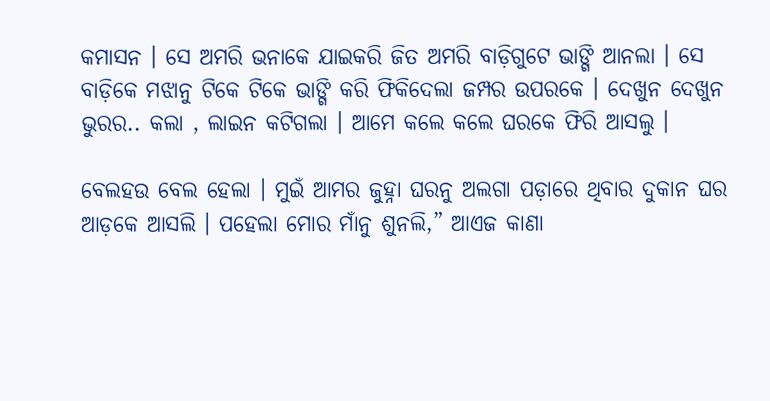କମାସନ । ସେ ଅମରି ଭନାକେ ଯାଇକରି ଜିତ ଅମରି ବାଡ଼ିଗୁଟେ ଭାଙ୍ଗି ଆନଲା । ସେ ବାଡ଼ିକେ ମଝାନୁ ଟିକେ ଟିକେ ଭାଙ୍ଗି କରି ଫିକିଦେଲା ଜମ୍ପର ଉପରକେ । ଦେଖୁନ ଦେଖୁନ ଭୁରର.. କଲା , ଲାଇନ କଟିଗଲା । ଆମେ କଲେ କଲେ ଘରକେ ଫିରି ଆସଲୁ ।

ବେଲହଉ ବେଲ ହେଲା । ମୁଇଁ ଆମର ଜୁହ୍ନା ଘରନୁ ଅଲଗା ପଡ଼ାରେ ଥିବାର ଦୁକାନ ଘର ଆଡ଼କେ ଆସଲି । ପହେଲା ମୋର ମାଁନୁ ଶୁନଲି,” ଆଏଜ କାଣା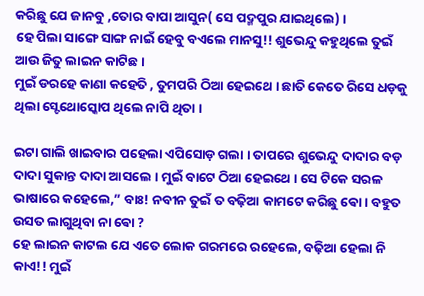କରିଛୁ ଯେ ଜାନବୁ ,ତୋର ବାପା ଆସୁନ( ସେ ପଦ୍ମପୁର ଯାଇଥିଲେ) ।
ହେ ପିଲା ସାଙ୍ଗେ ସାଙ୍ଗ ନାଇଁ ହେବୁ ବଏଲେ ମାନସୁ!! ଶୁଭେନ୍ଦୁ କହୁଥିଲେ ତୁଇଁ ଆଉ ଜିତୁ ଲାଇନ କାଟିଛ ।
ମୁଇଁ ଡରହେ କାଣା କହେତି , ତୁମପରି ଠିଆ ହେଇଥେ । ଛାତି କେତେ ରିସେ ଧଡ଼କୁ ଥିଲା ସ୍ଟେଥୋସ୍କୋପ ଥିଲେ ନାପି ଥିତା ।

ଇଟା ଗାଲି ଖାଇବାର ପହେଲା ଏପିସୋଡ଼ ଗଲା । ତାପରେ ଶୁଭେନ୍ଦୁ ଦାଦାର ବଡ଼ ଦାଦା ସୁକାନ୍ତ ଦାଦା ଆସଲେ । ମୁଇଁ ବାଟେ ଠିଆ ହେଇଥେ । ସେ ଟିକେ ସରଳ ଭାଷାରେ କହେଲେ,” ବାଃ! ନବୀନ ତୁଇଁ ତ ବଢ଼ିଆ କାମଟେ କରିଛୁ ଵୋ । ବହୁତ ଉସତ ଲାଗୁଥିବା ନା ଵୋ ?
ହେ ଲାଇନ କାଟଲ ଯେ ଏତେ ଲୋକ ଗରମରେ ରହେଲେ, ବଢ଼ିଆ ହେଲା ନି କାଏ!! ମୁଇଁ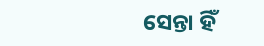ସେନ୍ତା ହିଁ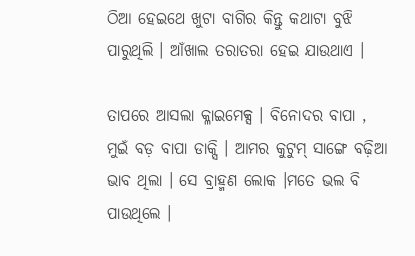ଠିଆ ହେଇଥେ ଖୁଟା ବାଗିର କିନ୍ତୁ କଥାଟା ବୁଝି ପାରୁଥିଲି । ଆଁଖାଲ ତରାତରା ହେଇ ଯାଉଥାଏ ।

ତାପରେ ଆସଲା କ୍ଳାଇମେକ୍ସ । ବିନୋଦର ବାପା , ମୁଇଁ ବଡ଼ ବାପା ଡାକ୍ସି । ଆମର କୁଟୁମ୍ ସାଙ୍ଗେ ବଢ଼ିଆ ଭାବ ଥିଲା । ସେ ବ୍ରାହ୍ମଣ ଲୋକ ।ମତେ ଭଲ ବି ପାଉଥିଲେ ।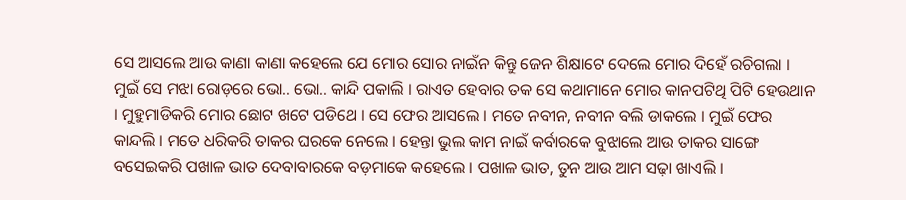ସେ ଆସଲେ ଆଉ କାଣା କାଣା କହେଲେ ଯେ ମୋର ସୋର ନାଇଁନ କିନ୍ତୁ ଜେନ ଶିକ୍ଷାଟେ ଦେଲେ ମୋର ଦିହେଁ ରଚିଗଲା । ମୁଇଁ ସେ ମଝା ରୋଡ଼ରେ ଭୋ.. ଭୋ.. କାନ୍ଦି ପକାଲି । ରାଏତ ହେବାର ତକ ସେ କଥାମାନେ ମୋର କାନପଟିଥି ପିଟି ହେଉଥାନ । ମୁହୁମାଡିକରି ମୋର ଛୋଟ ଖଟେ ପଡିଥେ । ସେ ଫେର ଆସଲେ । ମତେ ନବୀନ, ନବୀନ ବଲି ଡାକଲେ । ମୁଇଁ ଫେର କାନ୍ଦଲି । ମତେ ଧରିକରି ତାକର ଘରକେ ନେଲେ । ହେନ୍ତା ଭୁଲ କାମ ନାଇଁ କର୍ବାରକେ ବୁଝାଲେ ଆଉ ତାକର ସାଙ୍ଗେ ବସେଇକରି ପଖାଳ ଭାତ ଦେବାବାରକେ ବଡ଼ମାକେ କହେଲେ । ପଖାଳ ଭାତ, ତୁନ ଆଉ ଆମ ସଢ଼ା ଖାଏଲି ।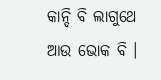କାନ୍ଦି ବି ଲାଗୁଥେ ଆଉ ଭୋକ ବି ।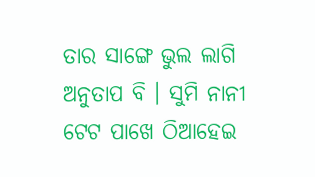ତାର ସାଙ୍ଗେ ଭୁଲ ଲାଗି ଅନୁତାପ ବି । ସୁମି ନାନୀ ଟେଟ ପାଖେ ଠିଆହେଇ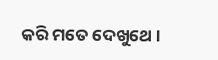କରି ମତେ ଦେଖୁଥେ ।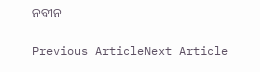ନବୀନ

Previous ArticleNext Article